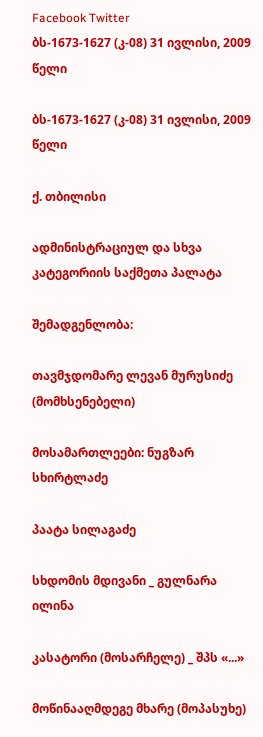Facebook Twitter
ბს-1673-1627 (კ-08) 31 ივლისი, 2009 წელი

ბს-1673-1627 (კ-08) 31 ივლისი, 2009 წელი

ქ. თბილისი

ადმინისტრაციულ და სხვა კატეგორიის საქმეთა პალატა

შემადგენლობა:

თავმჯდომარე ლევან მურუსიძე (მომხსენებელი)

მოსამართლეები: ნუგზარ სხირტლაძე

პაატა სილაგაძე

სხდომის მდივანი _ გულნარა ილინა

კასატორი (მოსარჩელე) _ შპს «...»

მოწინააღმდეგე მხარე (მოპასუხე)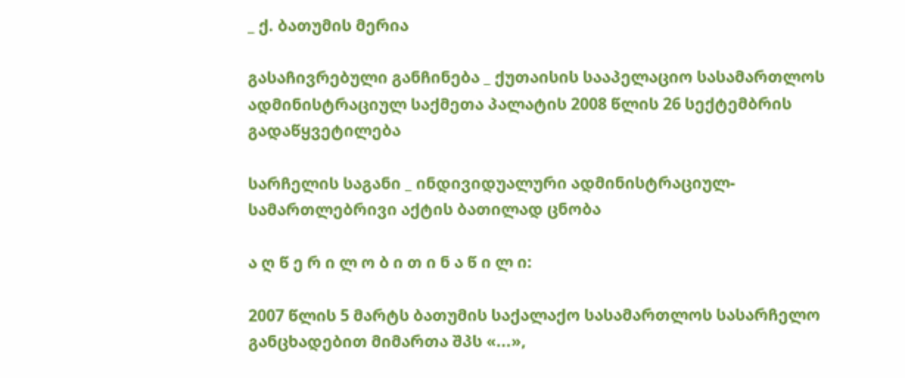_ ქ. ბათუმის მერია

გასაჩივრებული განჩინება _ ქუთაისის სააპელაციო სასამართლოს ადმინისტრაციულ საქმეთა პალატის 2008 წლის 26 სექტემბრის გადაწყვეტილება

სარჩელის საგანი _ ინდივიდუალური ადმინისტრაციულ-სამართლებრივი აქტის ბათილად ცნობა

ა ღ წ ე რ ი ლ ო ბ ი თ ი ნ ა წ ი ლ ი:

2007 წლის 5 მარტს ბათუმის საქალაქო სასამართლოს სასარჩელო განცხადებით მიმართა შპს «...»,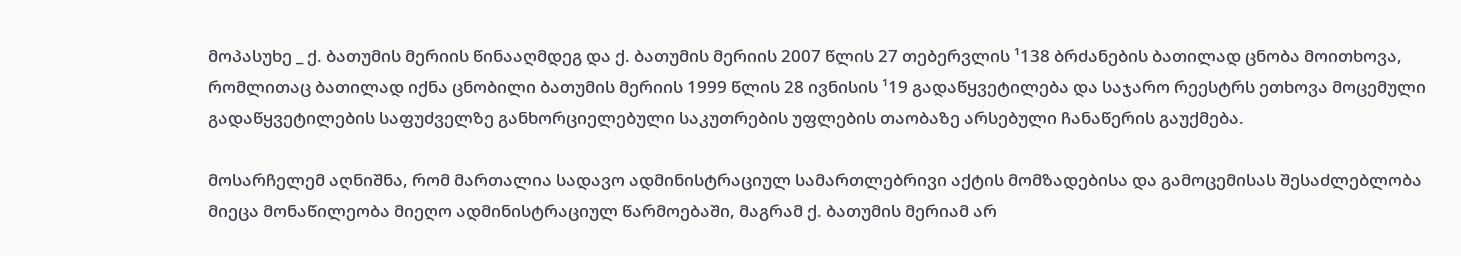მოპასუხე _ ქ. ბათუმის მერიის წინააღმდეგ და ქ. ბათუმის მერიის 2007 წლის 27 თებერვლის ¹138 ბრძანების ბათილად ცნობა მოითხოვა, რომლითაც ბათილად იქნა ცნობილი ბათუმის მერიის 1999 წლის 28 ივნისის ¹19 გადაწყვეტილება და საჯარო რეესტრს ეთხოვა მოცემული გადაწყვეტილების საფუძველზე განხორციელებული საკუთრების უფლების თაობაზე არსებული ჩანაწერის გაუქმება.

მოსარჩელემ აღნიშნა, რომ მართალია სადავო ადმინისტრაციულ სამართლებრივი აქტის მომზადებისა და გამოცემისას შესაძლებლობა მიეცა მონაწილეობა მიეღო ადმინისტრაციულ წარმოებაში, მაგრამ ქ. ბათუმის მერიამ არ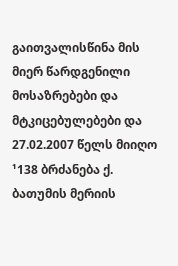გაითვალისწინა მის მიერ წარდგენილი მოსაზრებები და მტკიცებულებები და 27.02.2007 წელს მიიღო ¹138 ბრძანება ქ. ბათუმის მერიის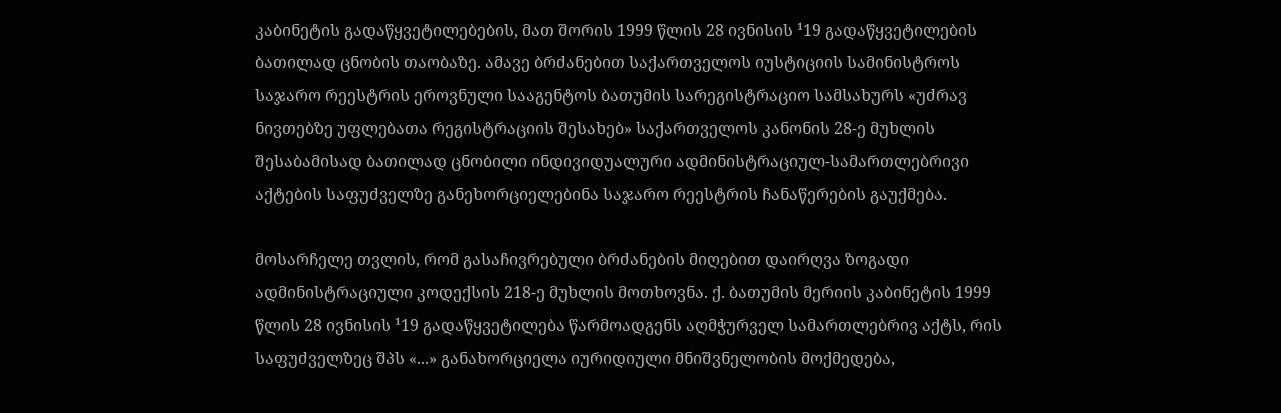კაბინეტის გადაწყვეტილებების, მათ შორის 1999 წლის 28 ივნისის ¹19 გადაწყვეტილების ბათილად ცნობის თაობაზე. ამავე ბრძანებით საქართველოს იუსტიციის სამინისტროს საჯარო რეესტრის ეროვნული სააგენტოს ბათუმის სარეგისტრაციო სამსახურს «უძრავ ნივთებზე უფლებათა რეგისტრაციის შესახებ» საქართველოს კანონის 28-ე მუხლის შესაბამისად ბათილად ცნობილი ინდივიდუალური ადმინისტრაციულ-სამართლებრივი აქტების საფუძველზე განეხორციელებინა საჯარო რეესტრის ჩანაწერების გაუქმება.

მოსარჩელე თვლის, რომ გასაჩივრებული ბრძანების მიღებით დაირღვა ზოგადი ადმინისტრაციული კოდექსის 218-ე მუხლის მოთხოვნა. ქ. ბათუმის მერიის კაბინეტის 1999 წლის 28 ივნისის ¹19 გადაწყვეტილება წარმოადგენს აღმჭურველ სამართლებრივ აქტს, რის საფუძველზეც შპს «...» განახორციელა იურიდიული მნიშვნელობის მოქმედება,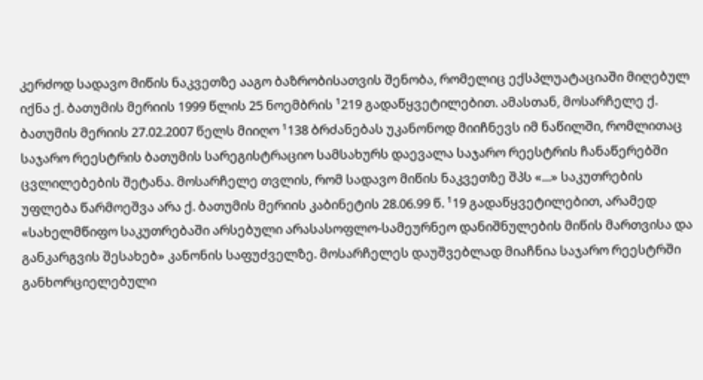კერძოდ სადავო მიწის ნაკვეთზე ააგო ბაზრობისათვის შენობა, რომელიც ექსპლუატაციაში მიღებულ იქნა ქ. ბათუმის მერიის 1999 წლის 25 ნოემბრის ¹219 გადაწყვეტილებით. ამასთან, მოსარჩელე ქ. ბათუმის მერიის 27.02.2007 წელს მიიღო ¹138 ბრძანებას უკანონოდ მიიჩნევს იმ ნაწილში, რომლითაც საჯარო რეესტრის ბათუმის სარეგისტრაციო სამსახურს დაევალა საჯარო რეესტრის ჩანაწერებში ცვლილებების შეტანა. მოსარჩელე თვლის, რომ სადავო მიწის ნაკვეთზე შპს «...» საკუთრების უფლება წარმოეშვა არა ქ. ბათუმის მერიის კაბინეტის 28.06.99 წ. ¹19 გადაწყვეტილებით, არამედ «სახელმწიფო საკუთრებაში არსებული არასასოფლო-სამეურნეო დანიშნულების მიწის მართვისა და განკარგვის შესახებ» კანონის საფუძველზე. მოსარჩელეს დაუშვებლად მიაჩნია საჯარო რეესტრში განხორციელებული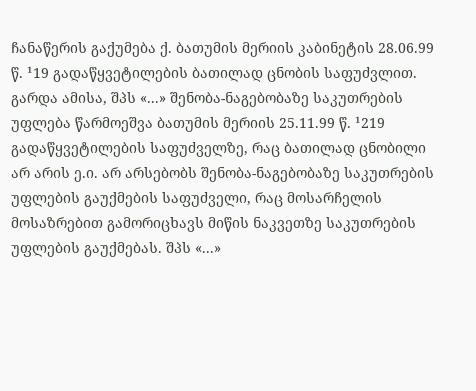ჩანაწერის გაქუმება ქ. ბათუმის მერიის კაბინეტის 28.06.99 წ. ¹19 გადაწყვეტილების ბათილად ცნობის საფუძვლით. გარდა ამისა, შპს «...» შენობა-ნაგებობაზე საკუთრების უფლება წარმოეშვა ბათუმის მერიის 25.11.99 წ. ¹219 გადაწყვეტილების საფუძველზე, რაც ბათილად ცნობილი არ არის ე.ი. არ არსებობს შენობა-ნაგებობაზე საკუთრების უფლების გაუქმების საფუძველი, რაც მოსარჩელის მოსაზრებით გამორიცხავს მიწის ნაკვეთზე საკუთრების უფლების გაუქმებას. შპს «...»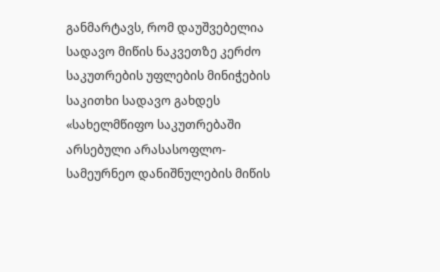განმარტავს, რომ დაუშვებელია სადავო მიწის ნაკვეთზე კერძო საკუთრების უფლების მინიჭების საკითხი სადავო გახდეს «სახელმწიფო საკუთრებაში არსებული არასასოფლო-სამეურნეო დანიშნულების მიწის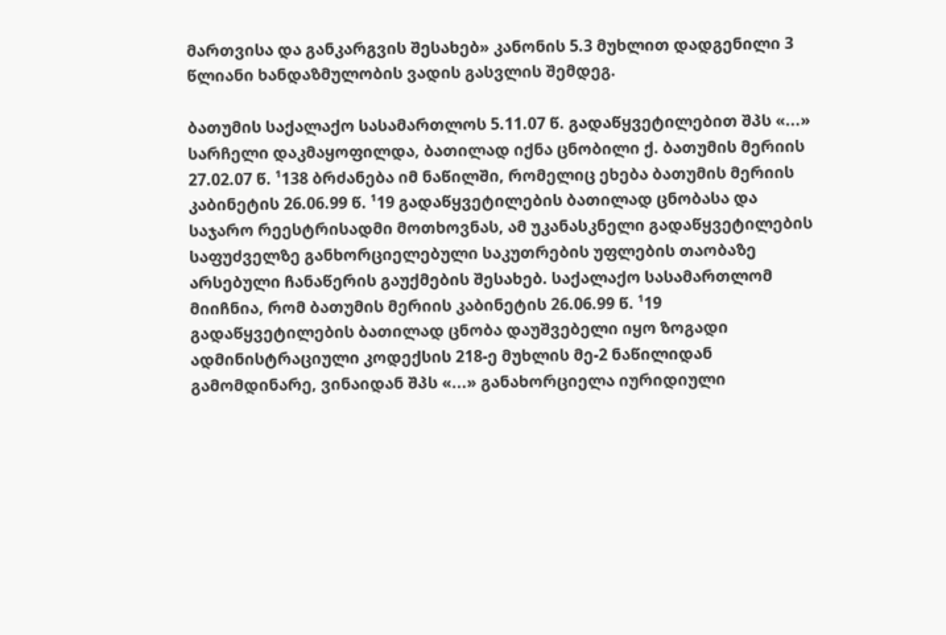მართვისა და განკარგვის შესახებ» კანონის 5.3 მუხლით დადგენილი 3 წლიანი ხანდაზმულობის ვადის გასვლის შემდეგ.

ბათუმის საქალაქო სასამართლოს 5.11.07 წ. გადაწყვეტილებით შპს «...» სარჩელი დაკმაყოფილდა, ბათილად იქნა ცნობილი ქ. ბათუმის მერიის 27.02.07 წ. ¹138 ბრძანება იმ ნაწილში, რომელიც ეხება ბათუმის მერიის კაბინეტის 26.06.99 წ. ¹19 გადაწყვეტილების ბათილად ცნობასა და საჯარო რეესტრისადმი მოთხოვნას, ამ უკანასკნელი გადაწყვეტილების საფუძველზე განხორციელებული საკუთრების უფლების თაობაზე არსებული ჩანაწერის გაუქმების შესახებ. საქალაქო სასამართლომ მიიჩნია, რომ ბათუმის მერიის კაბინეტის 26.06.99 წ. ¹19 გადაწყვეტილების ბათილად ცნობა დაუშვებელი იყო ზოგადი ადმინისტრაციული კოდექსის 218-ე მუხლის მე-2 ნაწილიდან გამომდინარე, ვინაიდან შპს «...» განახორციელა იურიდიული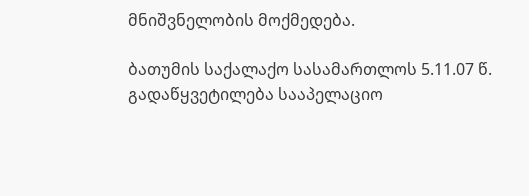მნიშვნელობის მოქმედება.

ბათუმის საქალაქო სასამართლოს 5.11.07 წ. გადაწყვეტილება სააპელაციო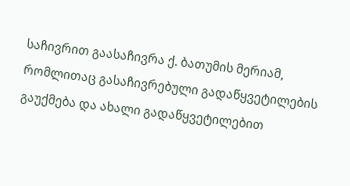საჩივრით გაასაჩივრა ქ. ბათუმის მერიამ, რომლითაც გასაჩივრებული გადაწყვეტილების გაუქმება და ახალი გადაწყვეტილებით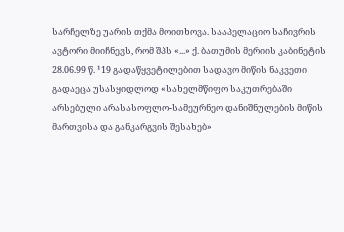სარჩელზე უარის თქმა მოითხოვა. სააპელაციო საჩივრის ავტორი მიიჩნევს, რომ შპს «...» ქ. ბათუმის მერიის კაბინეტის 28.06.99 წ. ¹19 გადაწყვეტილებით სადავო მიწის ნაკვეთი გადაეცა უსასყიდლოდ «სახელმწიფო საკუთრებაში არსებული არასასოფლო-სამეურნეო დანიშნულების მიწის მართვისა და განკარგვის შესახებ»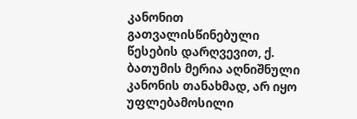კანონით გათვალისწინებული წესების დარღვევით, ქ. ბათუმის მერია აღნიშნული კანონის თანახმად, არ იყო უფლებამოსილი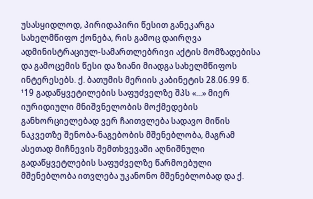უსასყიდლოდ, პირიდაპირი წესით განეკარგა სახელმწიფო ქონება, რის გამოც დაირღვა ადმინისტრაციულ-სამართლებრივი აქტის მომზადებისა და გამოცემის წესი და ზიანი მიადგა სახელმწიფოს ინტერესებს. ქ. ბათუმის მერიის კაბინეტის 28.06.99 წ. ¹19 გადაწყვეტილების საფუძველზე შპს «...» მიერ იურიდიული მნიშვნელობის მოქმედების განხორციელებად ვერ ჩაითვლება სადავო მიწის ნაკვეთზე შენობა-ნაგებობის მშენებლობა, მაგრამ ასეთად მიჩნევის შემთხვევაში აღნიშნული გადაწყვეტლების საფუძველზე წარმოებული მშენებლობა ითვლება უკანონო მშენებლობად და ქ.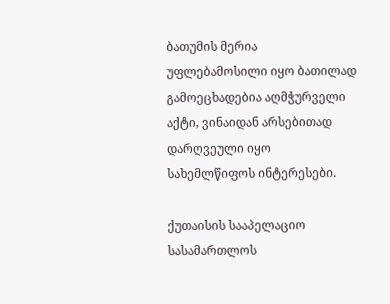ბათუმის მერია უფლებამოსილი იყო ბათილად გამოეცხადებია აღმჭურველი აქტი, ვინაიდან არსებითად დარღვეული იყო სახემლწიფოს ინტერესები.

ქუთაისის სააპელაციო სასამართლოს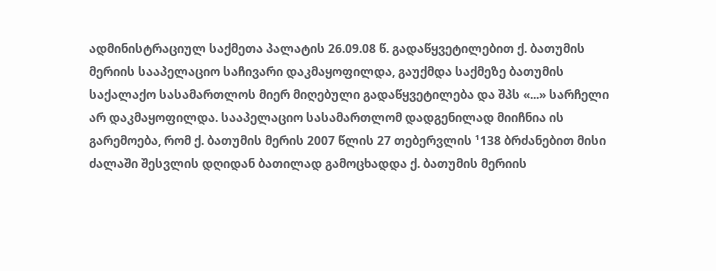ადმინისტრაციულ საქმეთა პალატის 26.09.08 წ. გადაწყვეტილებით ქ. ბათუმის მერიის სააპელაციო საჩივარი დაკმაყოფილდა, გაუქმდა საქმეზე ბათუმის საქალაქო სასამართლოს მიერ მიღებული გადაწყვეტილება და შპს «...» სარჩელი არ დაკმაყოფილდა. სააპელაციო სასამართლომ დადგენილად მიიჩნია ის გარემოება, რომ ქ. ბათუმის მერის 2007 წლის 27 თებერვლის ¹138 ბრძანებით მისი ძალაში შესვლის დღიდან ბათილად გამოცხადდა ქ. ბათუმის მერიის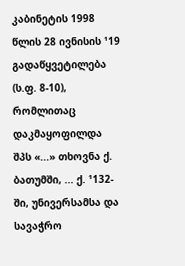კაბინეტის 1998 წლის 28 ივნისის ¹19 გადაწყვეტილება (ს.ფ. 8-10), რომლითაც დაკმაყოფილდა შპს «...» თხოვნა ქ. ბათუმში, ... ქ. ¹132-ში, უნივერსამსა და სავაჭრო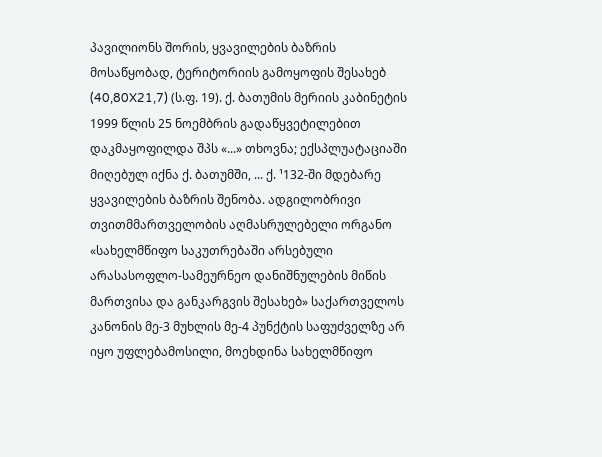პავილიონს შორის, ყვავილების ბაზრის მოსაწყობად, ტერიტორიის გამოყოფის შესახებ (40,80X21,7) (ს.ფ. 19). ქ. ბათუმის მერიის კაბინეტის 1999 წლის 25 ნოემბრის გადაწყვეტილებით დაკმაყოფილდა შპს «...» თხოვნა; ექსპლუატაციაში მიღებულ იქნა ქ. ბათუმში, ... ქ. ¹132-ში მდებარე ყვავილების ბაზრის შენობა. ადგილობრივი თვითმმართველობის აღმასრულებელი ორგანო «სახელმწიფო საკუთრებაში არსებული არასასოფლო-სამეურნეო დანიშნულების მიწის მართვისა და განკარგვის შესახებ» საქართველოს კანონის მე-3 მუხლის მე-4 პუნქტის საფუძველზე არ იყო უფლებამოსილი, მოეხდინა სახელმწიფო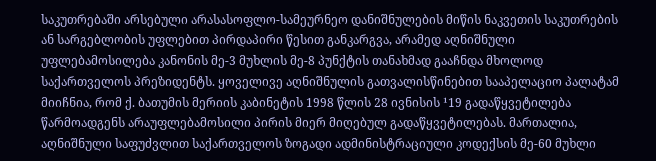საკუთრებაში არსებული არასასოფლო-სამეურნეო დანიშნულების მიწის ნაკვეთის საკუთრების ან სარგებლობის უფლებით პირდაპირი წესით განკარგვა, არამედ აღნიშნული უფლებამოსილება კანონის მე-3 მუხლის მე-8 პუნქტის თანახმად გააჩნდა მხოლოდ საქართველოს პრეზიდენტს. ყოველივე აღნიშნულის გათვალისწინებით სააპელაციო პალატამ მიიჩნია, რომ ქ. ბათუმის მერიის კაბინეტის 1998 წლის 28 ივნისის ¹19 გადაწყვეტილება წარმოადგენს არაუფლებამოსილი პირის მიერ მიღებულ გადაწყვეტილებას. მართალია, აღნიშნული საფუძვლით საქართველოს ზოგადი ადმინისტრაციული კოდექსის მე-60 მუხლი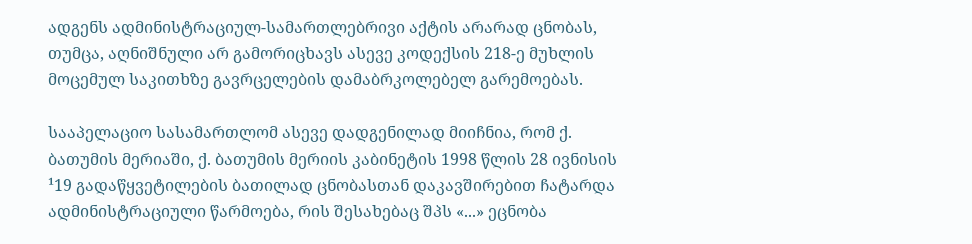ადგენს ადმინისტრაციულ-სამართლებრივი აქტის არარად ცნობას, თუმცა, აღნიშნული არ გამორიცხავს ასევე კოდექსის 218-ე მუხლის მოცემულ საკითხზე გავრცელების დამაბრკოლებელ გარემოებას.

სააპელაციო სასამართლომ ასევე დადგენილად მიიჩნია, რომ ქ. ბათუმის მერიაში, ქ. ბათუმის მერიის კაბინეტის 1998 წლის 28 ივნისის ¹19 გადაწყვეტილების ბათილად ცნობასთან დაკავშირებით ჩატარდა ადმინისტრაციული წარმოება, რის შესახებაც შპს «...» ეცნობა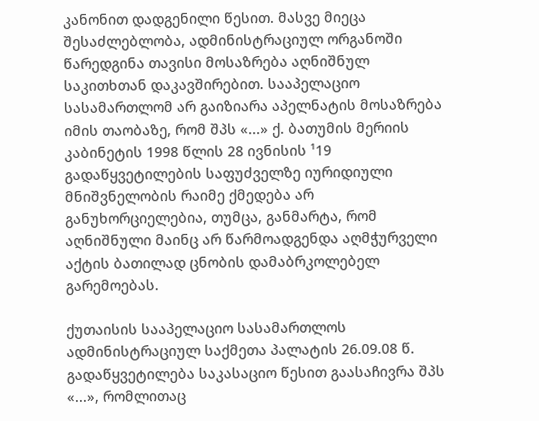კანონით დადგენილი წესით. მასვე მიეცა შესაძლებლობა, ადმინისტრაციულ ორგანოში წარედგინა თავისი მოსაზრება აღნიშნულ საკითხთან დაკავშირებით. სააპელაციო სასამართლომ არ გაიზიარა აპელნატის მოსაზრება იმის თაობაზე, რომ შპს «...» ქ. ბათუმის მერიის კაბინეტის 1998 წლის 28 ივნისის ¹19 გადაწყვეტილების საფუძველზე იურიდიული მნიშვნელობის რაიმე ქმედება არ განუხორციელებია, თუმცა, განმარტა, რომ აღნიშნული მაინც არ წარმოადგენდა აღმჭურველი აქტის ბათილად ცნობის დამაბრკოლებელ გარემოებას.

ქუთაისის სააპელაციო სასამართლოს ადმინისტრაციულ საქმეთა პალატის 26.09.08 წ. გადაწყვეტილება საკასაციო წესით გაასაჩივრა შპს «...», რომლითაც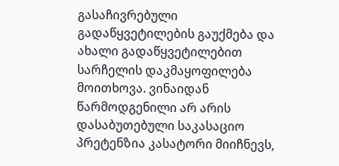გასაჩივრებული გადაწყვეტილების გაუქმება და ახალი გადაწყვეტილებით სარჩელის დაკმაყოფილება მოითხოვა. ვინაიდან წარმოდგენილი არ არის დასაბუთებული საკასაციო პრეტენზია კასატორი მიიჩნევს,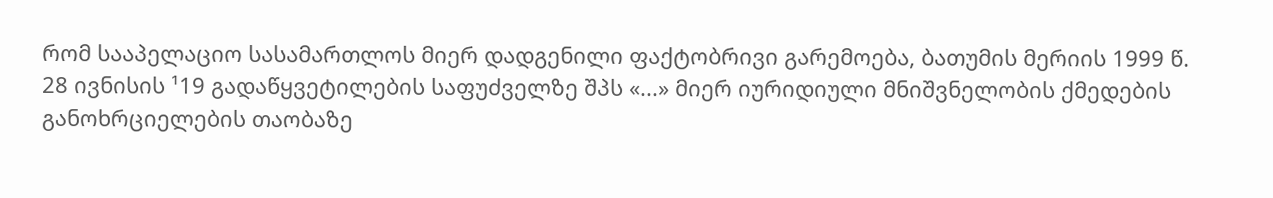რომ სააპელაციო სასამართლოს მიერ დადგენილი ფაქტობრივი გარემოება, ბათუმის მერიის 1999 წ. 28 ივნისის ¹19 გადაწყვეტილების საფუძველზე შპს «...» მიერ იურიდიული მნიშვნელობის ქმედების განოხრციელების თაობაზე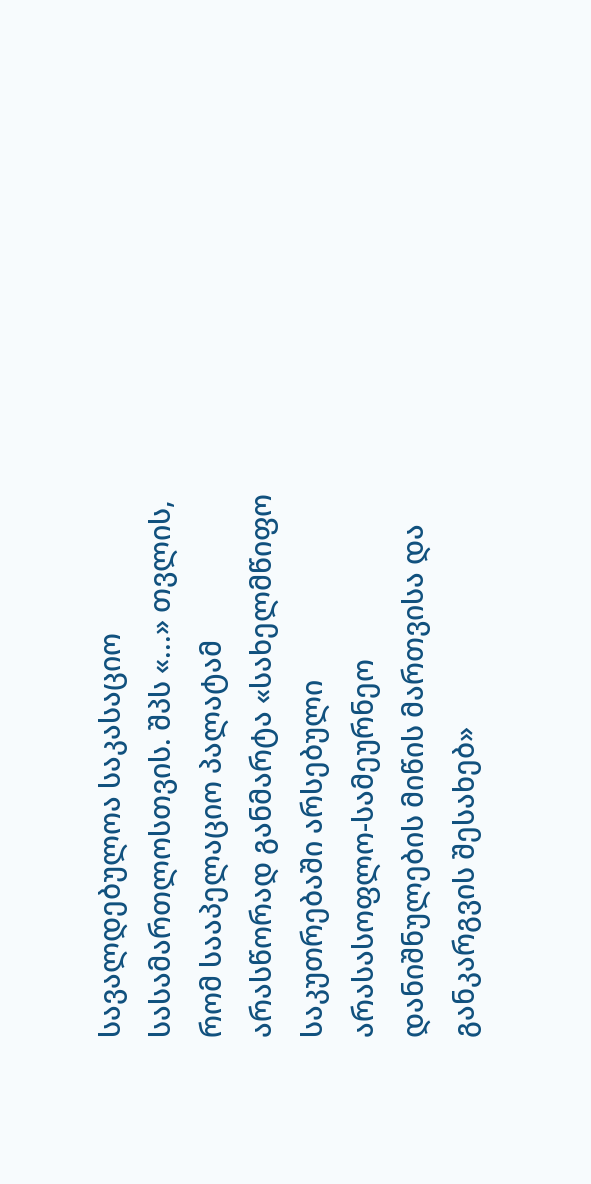სავალდებულოა საკასაციო სასამართლოსთვის. შპს «...» თვლის, რომ სააპელაციო პალატამ არასწორად განმარტა «სახელმწიფო საკუთრებაში არსებული არასასოფლო-სამეურნეო დანიშნულების მიწის მართვისა და განკარგვის შესახებ»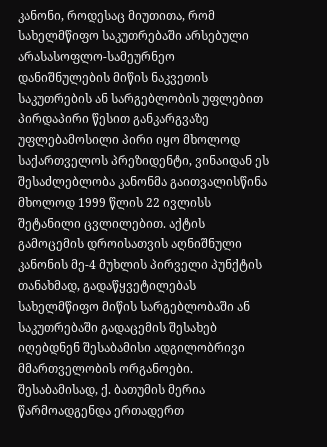კანონი, როდესაც მიუთითა, რომ სახელმწიფო საკუთრებაში არსებული არასასოფლო-სამეურნეო დანიშნულების მიწის ნაკვეთის საკუთრების ან სარგებლობის უფლებით პირდაპირი წესით განკარგვაზე უფლებამოსილი პირი იყო მხოლოდ საქართველოს პრეზიდენტი, ვინაიდან ეს შესაძლებლობა კანონმა გაითვალისწინა მხოლოდ 1999 წლის 22 ივლისს შეტანილი ცვლილებით. აქტის გამოცემის დროისათვის აღნიშნული კანონის მე-4 მუხლის პირველი პუნქტის თანახმად, გადაწყვეტილებას სახელმწიფო მიწის სარგებლობაში ან საკუთრებაში გადაცემის შესახებ იღებდნენ შესაბამისი ადგილობრივი მმართველობის ორგანოები. შესაბამისად, ქ. ბათუმის მერია წარმოადგენდა ერთადერთ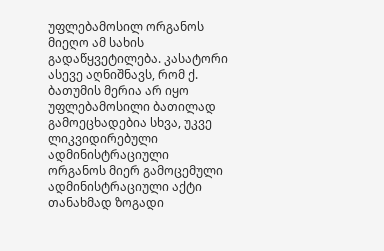უფლებამოსილ ორგანოს მიეღო ამ სახის გადაწყვეტილება. კასატორი ასევე აღნიშნავს, რომ ქ. ბათუმის მერია არ იყო უფლებამოსილი ბათილად გამოეცხადებია სხვა, უკვე ლიკვიდირებული ადმინისტრაციული ორგანოს მიერ გამოცემული ადმინისტრაციული აქტი თანახმად ზოგადი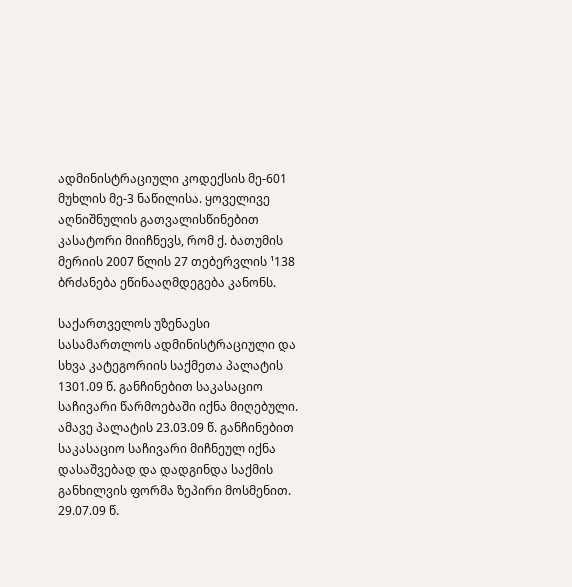ადმინისტრაციული კოდექსის მე-601 მუხლის მე-3 ნაწილისა. ყოველივე აღნიშნულის გათვალისწინებით კასატორი მიიჩნევს, რომ ქ. ბათუმის მერიის 2007 წლის 27 თებერვლის ¹138 ბრძანება ეწინააღმდეგება კანონს.

საქართველოს უზენაესი სასამართლოს ადმინისტრაციული და სხვა კატეგორიის საქმეთა პალატის 1301.09 წ. განჩინებით საკასაციო საჩივარი წარმოებაში იქნა მიღებული. ამავე პალატის 23.03.09 წ. განჩინებით საკასაციო საჩივარი მიჩნეულ იქნა დასაშვებად და დადგინდა საქმის განხილვის ფორმა ზეპირი მოსმენით. 29.07.09 წ.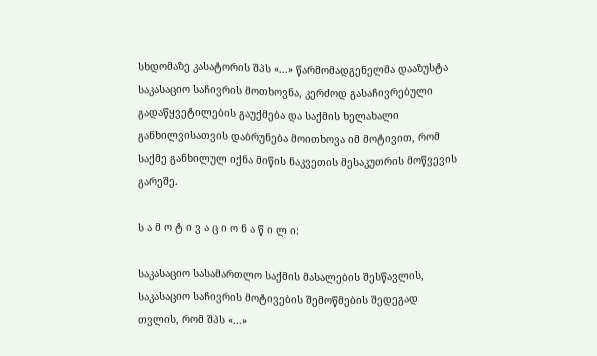სხდომაზე კასატორის შპს «...» წარმომადგენელმა დააზუსტა საკასაციო საჩივრის მოთხოვნა, კერძოდ გასაჩივრებული გადაწყვეტილების გაუქმება და საქმის ხელახალი განხილვისათვის დაბრუნება მოითხოვა იმ მოტივით, რომ საქმე განხილულ იქნა მიწის ნაკვეთის მესაკუთრის მოწვევის გარეშე.

ს ა მ ო ტ ი ვ ა ც ი ო ნ ა წ ი ლ ი:

საკასაციო სასამართლო საქმის მასალების შესწავლის, საკასაციო საჩივრის მოტივების შემოწმების შედეგად თვლის, რომ შპს «...»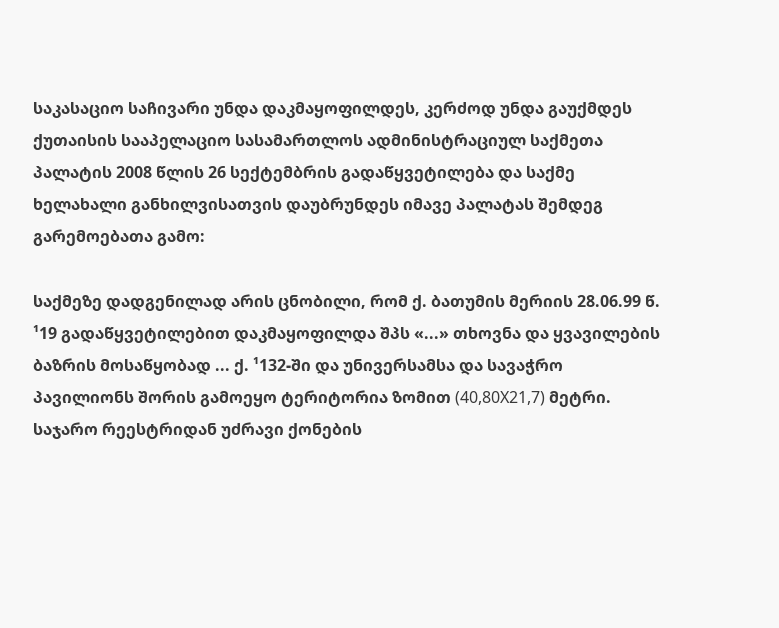საკასაციო საჩივარი უნდა დაკმაყოფილდეს, კერძოდ უნდა გაუქმდეს ქუთაისის სააპელაციო სასამართლოს ადმინისტრაციულ საქმეთა პალატის 2008 წლის 26 სექტემბრის გადაწყვეტილება და საქმე ხელახალი განხილვისათვის დაუბრუნდეს იმავე პალატას შემდეგ გარემოებათა გამო:

საქმეზე დადგენილად არის ცნობილი, რომ ქ. ბათუმის მერიის 28.06.99 წ. ¹19 გადაწყვეტილებით დაკმაყოფილდა შპს «...» თხოვნა და ყვავილების ბაზრის მოსაწყობად ... ქ. ¹132-ში და უნივერსამსა და სავაჭრო პავილიონს შორის გამოეყო ტერიტორია ზომით (40,80X21,7) მეტრი. საჯარო რეესტრიდან უძრავი ქონების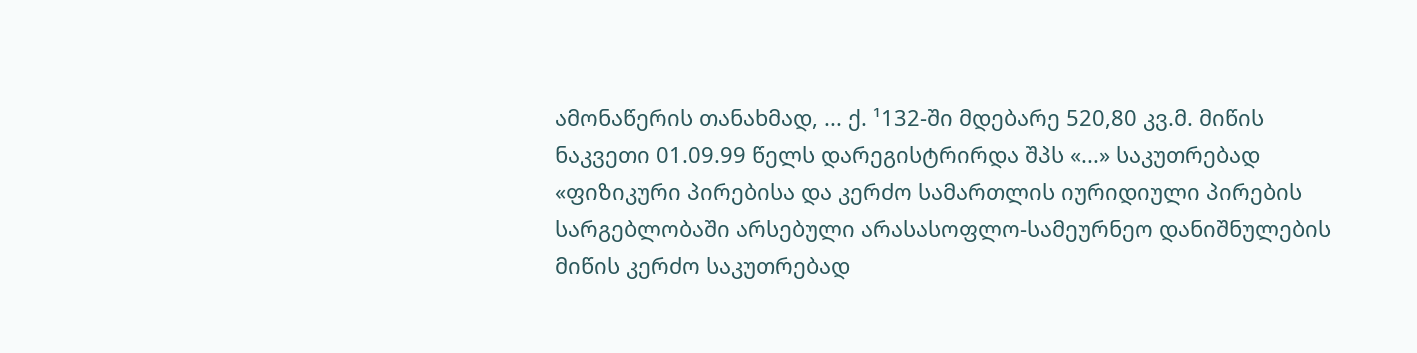ამონაწერის თანახმად, ... ქ. ¹132-ში მდებარე 520,80 კვ.მ. მიწის ნაკვეთი 01.09.99 წელს დარეგისტრირდა შპს «...» საკუთრებად «ფიზიკური პირებისა და კერძო სამართლის იურიდიული პირების სარგებლობაში არსებული არასასოფლო-სამეურნეო დანიშნულების მიწის კერძო საკუთრებად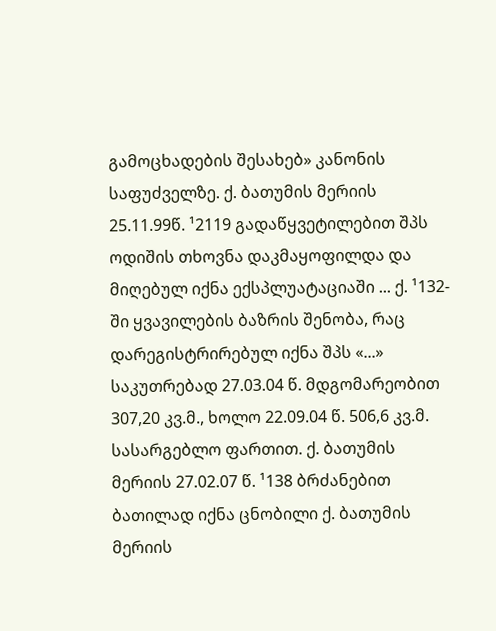გამოცხადების შესახებ» კანონის საფუძველზე. ქ. ბათუმის მერიის 25.11.99წ. ¹2119 გადაწყვეტილებით შპს ოდიშის თხოვნა დაკმაყოფილდა და მიღებულ იქნა ექსპლუატაციაში ... ქ. ¹132-ში ყვავილების ბაზრის შენობა, რაც დარეგისტრირებულ იქნა შპს «...» საკუთრებად 27.03.04 წ. მდგომარეობით 307,20 კვ.მ., ხოლო 22.09.04 წ. 506,6 კვ.მ. სასარგებლო ფართით. ქ. ბათუმის მერიის 27.02.07 წ. ¹138 ბრძანებით ბათილად იქნა ცნობილი ქ. ბათუმის მერიის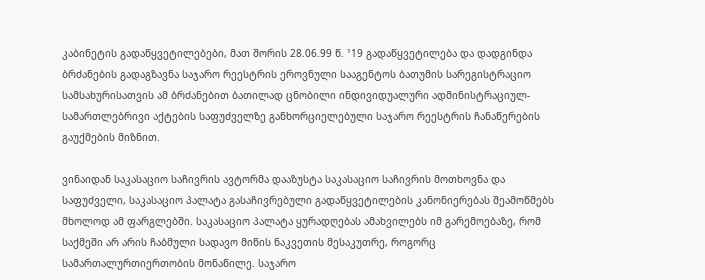კაბინეტის გადაწყვეტილებები, მათ შორის 28.06.99 წ. ¹19 გადაწყვეტილება და დადგინდა ბრძანების გადაგზავნა საჯარო რეესტრის ეროვნული სააგენტოს ბათუმის სარეგისტრაციო სამსახურისათვის ამ ბრძანებით ბათილად ცნობილი ინდივიდუალური ადმინისტრაციულ-სამართლებრივი აქტების საფუძველზე განხორციელებული საჯარო რეესტრის ჩანაწერების გაუქმების მიზნით.

ვინაიდან საკასაციო საჩივრის ავტორმა დააზუსტა საკასაციო საჩივრის მოთხოვნა და საფუძველი, საკასაციო პალატა გასაჩივრებული გადაწყვეტილების კანონიერებას შეამოწმებს მხოლოდ ამ ფარგლებში. საკასაციო პალატა ყურადღებას ამახვილებს იმ გარემოებაზე, რომ საქმეში არ არის ჩაბმული სადავო მიწის ნაკვეთის მესაკუთრე, როგორც სამართალურთიერთობის მონაწილე. საჯარო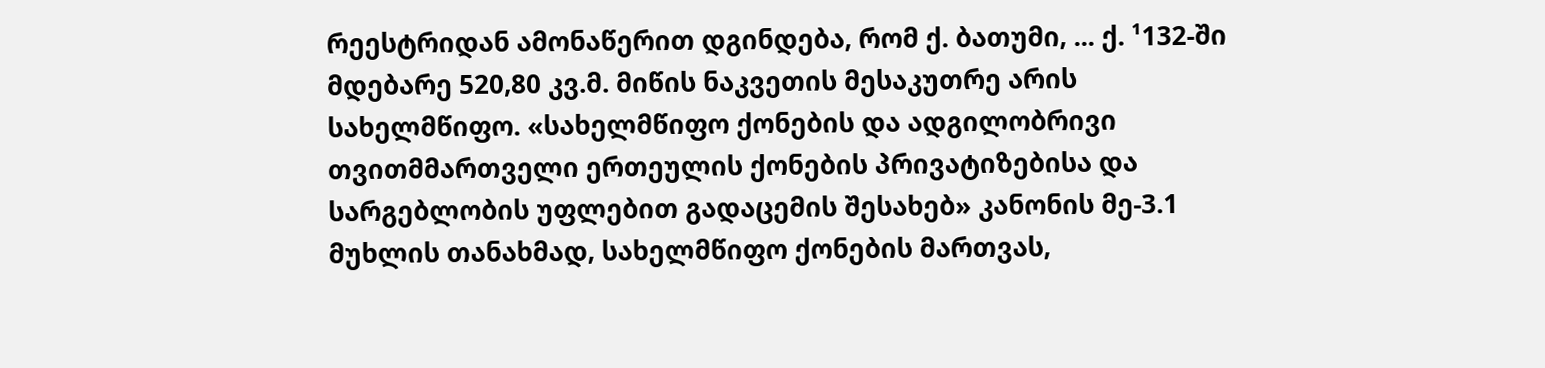რეესტრიდან ამონაწერით დგინდება, რომ ქ. ბათუმი, ... ქ. ¹132-ში მდებარე 520,80 კვ.მ. მიწის ნაკვეთის მესაკუთრე არის სახელმწიფო. «სახელმწიფო ქონების და ადგილობრივი თვითმმართველი ერთეულის ქონების პრივატიზებისა და სარგებლობის უფლებით გადაცემის შესახებ» კანონის მე-3.1 მუხლის თანახმად, სახელმწიფო ქონების მართვას,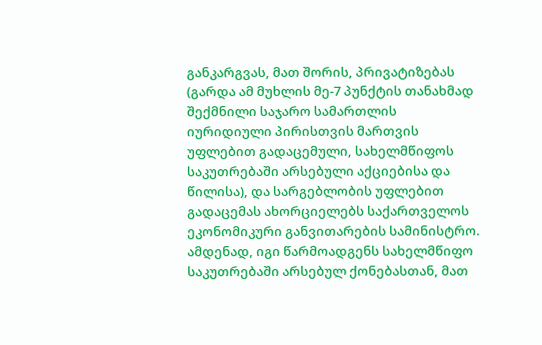განკარგვას, მათ შორის, პრივატიზებას (გარდა ამ მუხლის მე-7 პუნქტის თანახმად შექმნილი საჯარო სამართლის იურიდიული პირისთვის მართვის უფლებით გადაცემული, სახელმწიფოს საკუთრებაში არსებული აქციებისა და წილისა), და სარგებლობის უფლებით გადაცემას ახორციელებს საქართველოს ეკონომიკური განვითარების სამინისტრო. ამდენად, იგი წარმოადგენს სახელმწიფო საკუთრებაში არსებულ ქონებასთან, მათ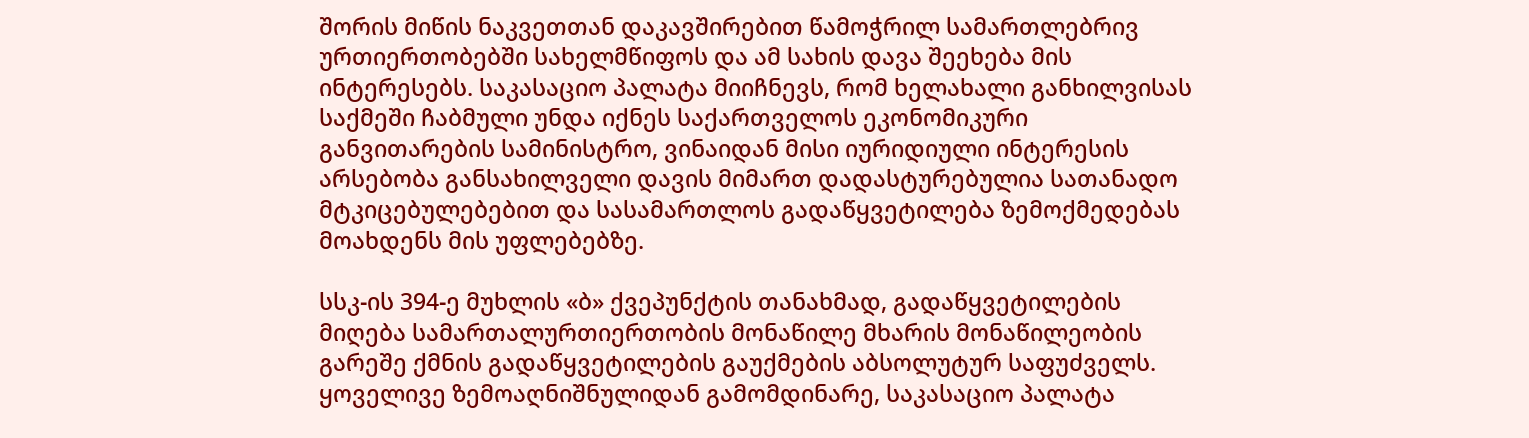შორის მიწის ნაკვეთთან დაკავშირებით წამოჭრილ სამართლებრივ ურთიერთობებში სახელმწიფოს და ამ სახის დავა შეეხება მის ინტერესებს. საკასაციო პალატა მიიჩნევს, რომ ხელახალი განხილვისას საქმეში ჩაბმული უნდა იქნეს საქართველოს ეკონომიკური განვითარების სამინისტრო, ვინაიდან მისი იურიდიული ინტერესის არსებობა განსახილველი დავის მიმართ დადასტურებულია სათანადო მტკიცებულებებით და სასამართლოს გადაწყვეტილება ზემოქმედებას მოახდენს მის უფლებებზე.

სსკ-ის 394-ე მუხლის «ბ» ქვეპუნქტის თანახმად, გადაწყვეტილების მიღება სამართალურთიერთობის მონაწილე მხარის მონაწილეობის გარეშე ქმნის გადაწყვეტილების გაუქმების აბსოლუტურ საფუძველს. ყოველივე ზემოაღნიშნულიდან გამომდინარე, საკასაციო პალატა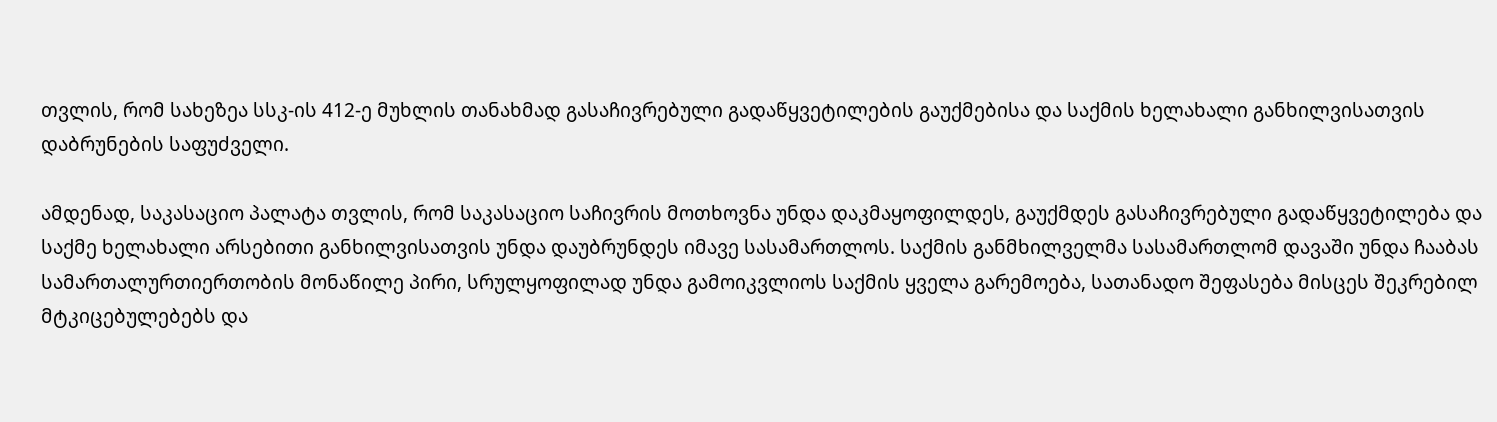თვლის, რომ სახეზეა სსკ-ის 412-ე მუხლის თანახმად გასაჩივრებული გადაწყვეტილების გაუქმებისა და საქმის ხელახალი განხილვისათვის დაბრუნების საფუძველი.

ამდენად, საკასაციო პალატა თვლის, რომ საკასაციო საჩივრის მოთხოვნა უნდა დაკმაყოფილდეს, გაუქმდეს გასაჩივრებული გადაწყვეტილება და საქმე ხელახალი არსებითი განხილვისათვის უნდა დაუბრუნდეს იმავე სასამართლოს. საქმის განმხილველმა სასამართლომ დავაში უნდა ჩააბას სამართალურთიერთობის მონაწილე პირი, სრულყოფილად უნდა გამოიკვლიოს საქმის ყველა გარემოება, სათანადო შეფასება მისცეს შეკრებილ მტკიცებულებებს და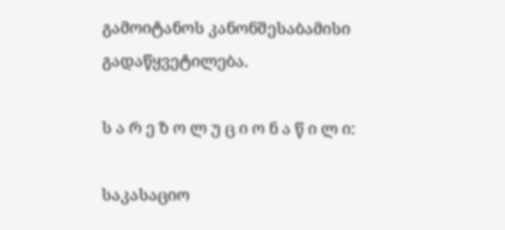გამოიტანოს კანონშესაბამისი გადაწყვეტილება.

ს ა რ ე ზ ო ლ უ ც ი ო ნ ა წ ი ლ ი:

საკასაციო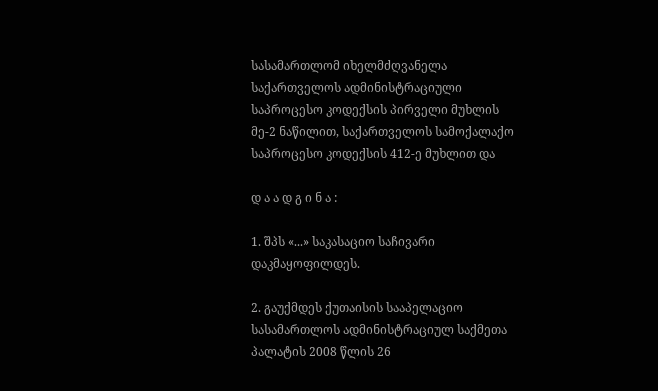სასამართლომ იხელმძღვანელა საქართველოს ადმინისტრაციული საპროცესო კოდექსის პირველი მუხლის მე-2 ნაწილით, საქართველოს სამოქალაქო საპროცესო კოდექსის 412-ე მუხლით და

დ ა ა დ გ ი ნ ა :

1. შპს «...» საკასაციო საჩივარი დაკმაყოფილდეს.

2. გაუქმდეს ქუთაისის სააპელაციო სასამართლოს ადმინისტრაციულ საქმეთა პალატის 2008 წლის 26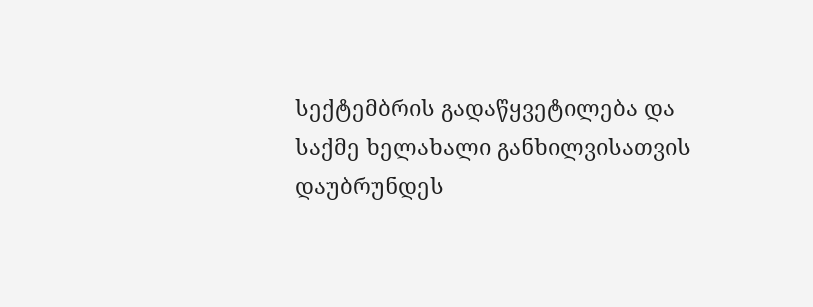სექტემბრის გადაწყვეტილება და საქმე ხელახალი განხილვისათვის დაუბრუნდეს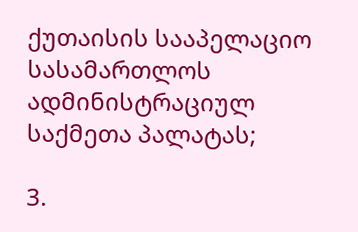ქუთაისის სააპელაციო სასამართლოს ადმინისტრაციულ საქმეთა პალატას;

3.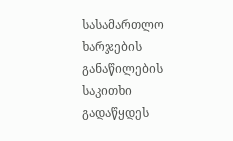სასამართლო ხარჯების განაწილების საკითხი გადაწყდეს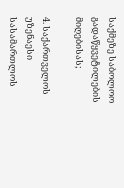საქმეზე საბოლოო გადაწყვეტილების მიღებისას;

4. საქართველოს უზენაესი სასამართლოს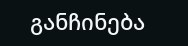განჩინება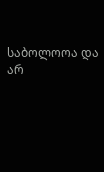საბოლოოა და არ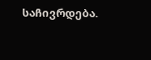საჩივრდება.